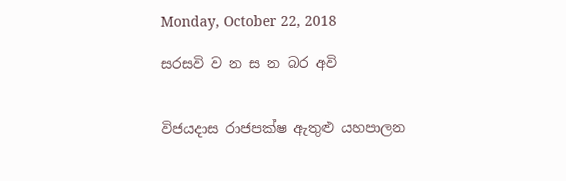Monday, October 22, 2018

සරසවි ව න ස න බර අවි


විජයදාස රාජපක්ෂ ඇතුළු යහපාලන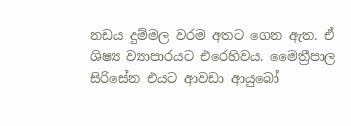නඩය දුම්මල වරම අතට ගෙන ඇත. ඒ ශිෂ්‍ය ව්‍යාපාරයට එරෙහිවය. මෛත්‍රීපාල සිරිසේන එයට ආවඩා ආයුබෝ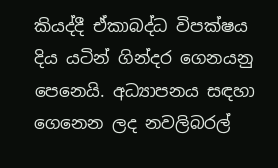කියද්දී ඒකාබද්ධ විපක්ෂය දිය යටින් ගින්දර ගෙනයනු පෙනෙයි. අධ්‍යාපනය සඳහා ගෙනෙන ලද නවලිබරල්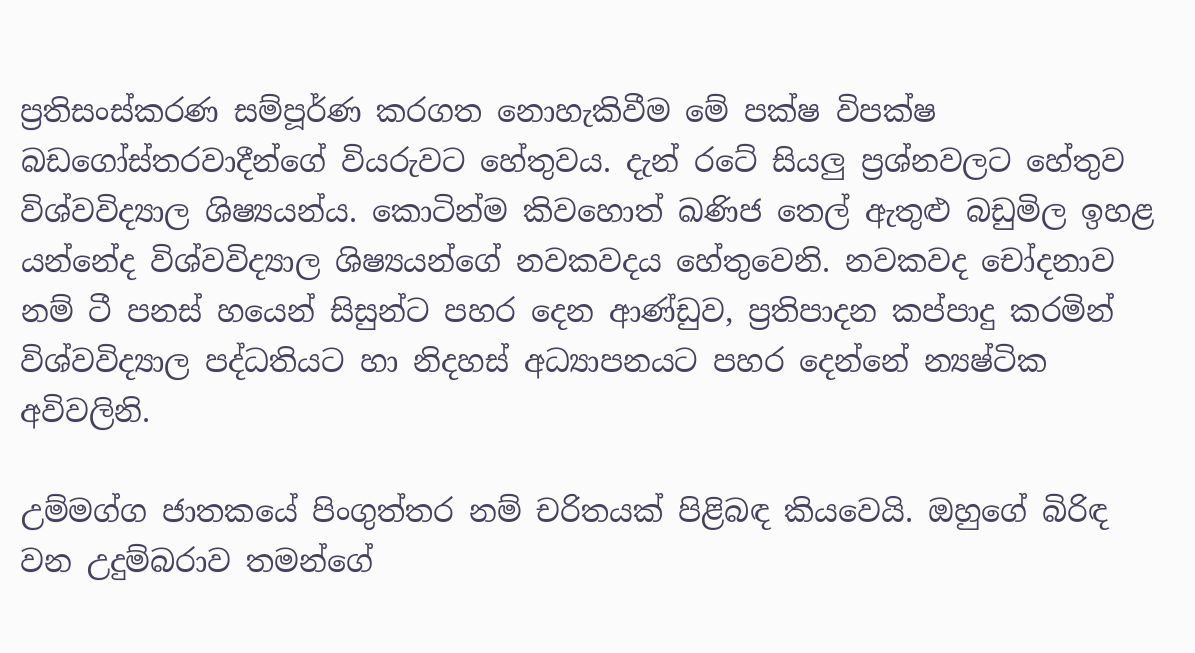ප්‍රතිසංස්කරණ සම්පූර්ණ කරගත නොහැකිවීම මේ පක්ෂ විපක්ෂ බඩගෝස්තරවාදීන්ගේ වියරුවට හේතුවය. දැන් රටේ සියලු ප්‍රශ්නවලට හේතුව විශ්වවිද්‍යාල ශිෂ්‍යයන්ය. කොටින්ම කිවහොත් ඛණිජ තෙල් ඇතුළු බඩුමිල ඉහළ යන්නේද විශ්වවිද්‍යාල ශිෂ්‍යයන්ගේ නවකවදය හේතුවෙනි. නවකවද චෝදනාව නම් ටී පනස් හයෙන් සිසුන්ට පහර දෙන ආණ්ඩුව, ප්‍රතිපාදන කප්පාදු කරමින් විශ්වවිද්‍යාල පද්ධතියට හා නිදහස් අධ්‍යාපනයට පහර දෙන්නේ න්‍යෂ්ටික අවිවලිනි.

උම්මග්ග ජාතකයේ පිංගුත්තර නම් චරිතයක් පිළිබඳ කියවෙයි. ඔහුගේ බිරිඳ වන උදුම්බරාව තමන්ගේ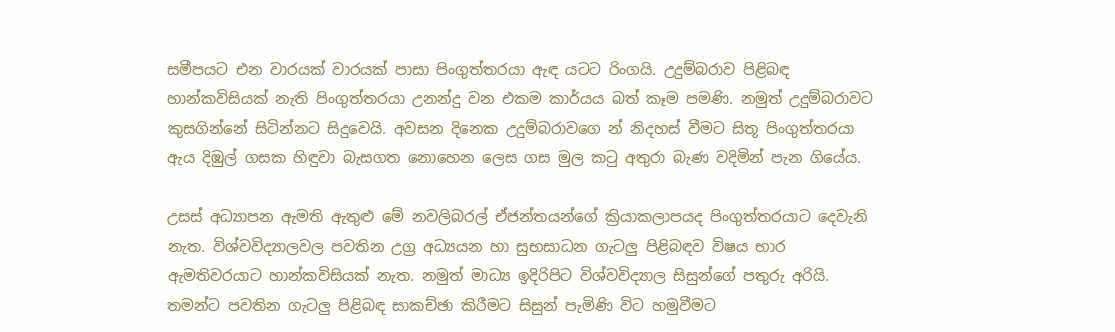සමීපයට එන වාරයක් වාරයක් පාසා පිංගුත්තරයා ඇඳ යටට රිංගයි. උදුම්බරාව පිළිබඳ හාන්කවිසියක් නැති පිංගුත්තරයා උනන්දු වන එකම කාර්යය බත් කෑම පමණි. නමුත් උදුම්බරාවට කුසගින්නේ සිටින්නට සිදුවෙයි. අවසන දිනෙක උදුම්බරාවගෙ න් නිදහස් වීමට සිතූ පිංගුත්තරයා ඇය දිඹුල් ගසක හිඳුවා බැසගත නොහෙන ලෙස ගස මුල කටු අතුරා බැණ වදිමින් පැන ගියේය.

උසස් අධ්‍යාපන ඇමති ඇතුළු මේ නවලිබරල් ඒජන්තයන්ගේ ක්‍රියාකලාපයද පිංගුත්තරයාට දෙවැනි නැත. විශ්වවිද්‍යාලවල පවතින උග්‍ර අධ්‍යයන හා සුභසාධන ගැටලු පිළිබඳව විෂය භාර ඇමතිවරයාට හාන්කවිසියක් නැත. නමුත් මාධ්‍ය ඉදිරිපිට විශ්වවිද්‍යාල සිසුන්ගේ පතුරු අරියි. තමන්ට පවතින ගැටලු පිළිබඳ සාකච්ඡා කිරීමට සිසුන් පැමිණි විට හමුවීමට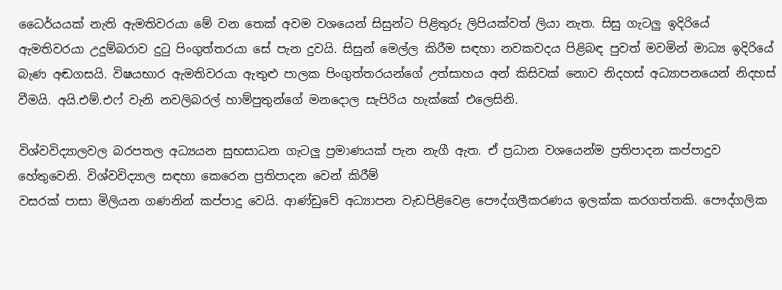ධෛර්යයක් නැති ඇමතිවරයා මේ වන තෙක් අවම වශයෙන් සිසුන්ට පිළිතුරු ලිපියක්වත් ලියා නැත. සිසු ගැටලු ඉදිරියේ ඇමතිවරයා උදුම්බරාව දුටු පිංගුත්තරයා සේ පැන දුවයි. සිසුන් මෙල්ල කිරීම සඳහා නවකවදය පිළිබඳ පුවත් මවමින් මාධ්‍ය ඉදිරියේ බැණ අඬගසයි. විෂයභාර ඇමතිවරයා ඇතුළු පාලක පිංගුත්තරයන්ගේ උත්සාහය අන් කිසිවක් නොව නිදහස් අධ්‍යාපනයෙන් නිදහස් වීමයි. අයි.එම්.එෆ් වැනි නවලිබරල් හාම්පුතුන්ගේ මනදොල සැපිරිය හැක්කේ එලෙසිනි.

විශ්වවිද්‍යාලවල බරපතල අධ්‍යයන සුභසාධන ගැටලු ප්‍රමාණයක් පැන නැගී ඇත. ඒ ප්‍රධාන වශයෙන්ම ප්‍රතිපාදන කප්පාදුව හේතුවෙනි. විශ්වවිද්‍යාල සඳහා කෙරෙන ප්‍රතිපාදන වෙන් කිරීම්
වසරක් පාසා මිලියන ගණනින් කප්පාදු වෙයි. ආණ්ඩුවේ අධ්‍යාපන වැඩපිළිවෙළ පෞද්ගලීකරණය ඉලක්ක කරගත්තකි. පෞද්ගලික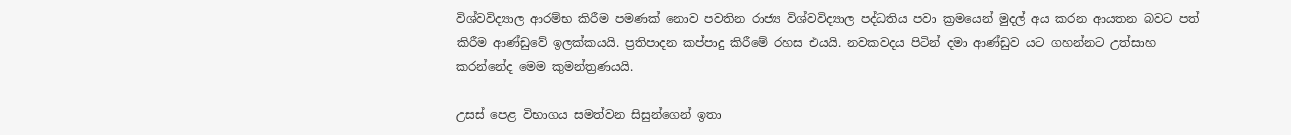විශ්වවිද්‍යාල ආරම්භ කිරීම පමණක් නොව පවතින රාජ්‍ය විශ්වවිද්‍යාල පද්ධතිය පවා ක්‍රමයෙන් මුදල් අය කරන ආයතන බවට පත් කිරීම ආණ්ඩුවේ ඉලක්කයයි. ප්‍රතිපාදන කප්පාදු කිරීමේ රහස එයයි. නවකවදය පිටින් දමා ආණ්ඩුව යට ගහන්නට උත්සාහ කරන්නේද මෙම කුමන්ත්‍රණයයි.

උසස් පෙළ විභාගය සමත්වන සිසුන්ගෙන් ඉතා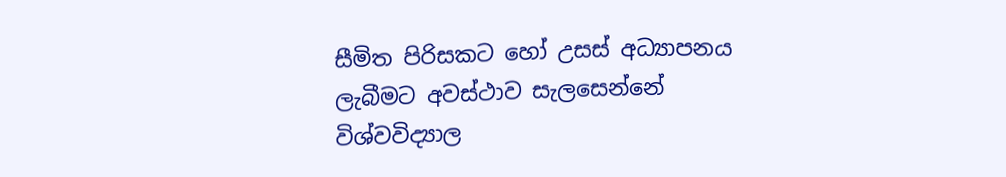සීමිත පිරිසකට හෝ උසස් අධ්‍යාපනය ලැබීමට අවස්ථාව සැලසෙන්නේ විශ්වවිද්‍යාල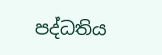පද්ධතිය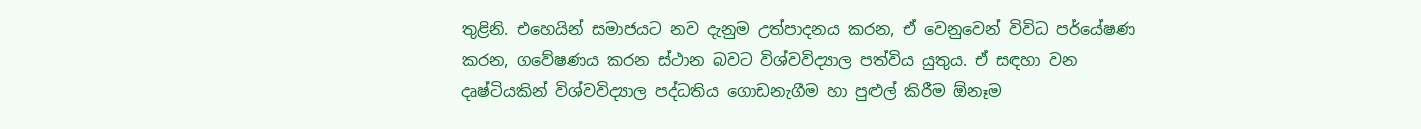තුළිනි. එහෙයින් සමාජයට නව දැනුම උත්පාදනය කරන, ඒ වෙනුවෙන් විවිධ පර්යේෂණ කරන, ගවේෂණය කරන ස්ථාන බවට විශ්වවිද්‍යාල පත්විය යුතුය. ඒ සඳහා වන දෘෂ්ටියකින් විශ්වවිද්‍යාල පද්ධතිය ගොඩනැගීම හා පුළුල් කිරීම ඕනෑම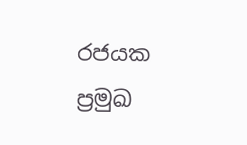රජයක ප්‍රමුඛ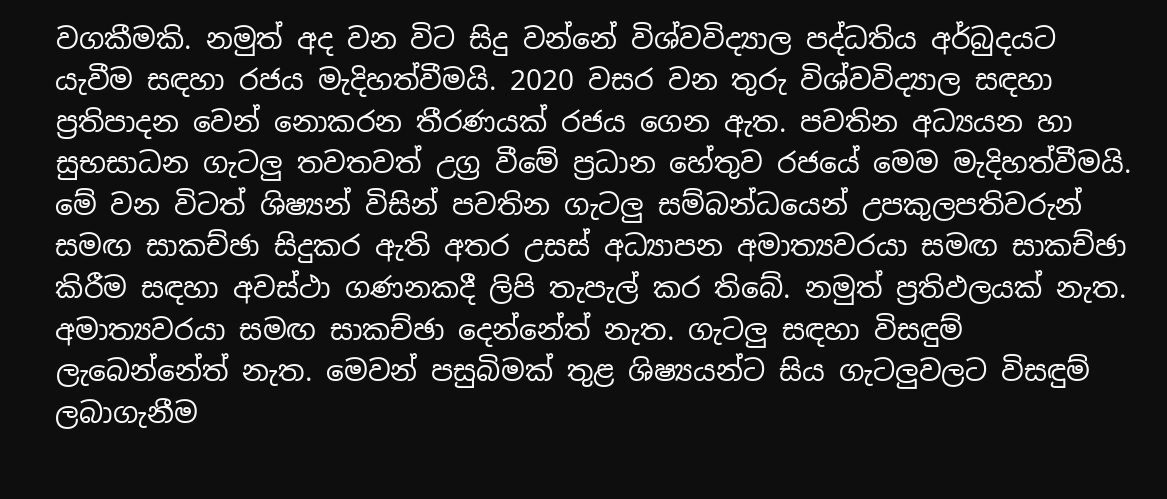වගකීමකි. නමුත් අද වන විට සිදු වන්නේ විශ්වවිද්‍යාල පද්ධතිය අර්බුදයට යැවීම සඳහා රජය මැදිහත්වීමයි. 2020 වසර වන තුරු විශ්වවිද්‍යාල සඳහා ප්‍රතිපාදන වෙන් නොකරන තීරණයක් රජය ගෙන ඇත. පවතින අධ්‍යයන හා සුභසාධන ගැටලු තවතවත් උග්‍ර වීමේ ප්‍රධාන හේතුව රජයේ මෙම මැදිහත්වීමයි. මේ වන විටත් ශිෂ්‍යන් විසින් පවතින ගැටලු සම්බන්ධයෙන් උපකුලපතිවරුන් සමඟ සාකච්ඡා සිදුකර ඇති අතර උසස් අධ්‍යාපන අමාත්‍යවරයා සමඟ සාකච්ඡා කිරීම සඳහා අවස්ථා ගණනකදී ලිපි තැපැල් කර තිබේ. නමුත් ප්‍රතිඵලයක් නැත. අමාත්‍යවරයා සමඟ සාකච්ඡා දෙන්නේත් නැත. ගැටලු සඳහා විසඳුම් ලැබෙන්නේත් නැත. මෙවන් පසුබිමක් තුළ ශිෂ්‍යයන්ට සිය ගැටලුවලට විසඳුම් ලබාගැනීම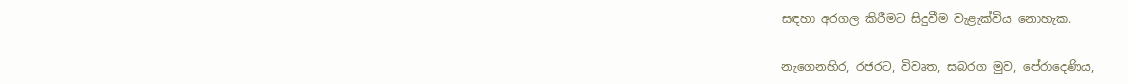සඳහා අරගල කිරීමට සිදුවීම වැළැක්විය නොහැක.

නැගෙනහිර, රජරට, විවෘත, සබරග මුව, පේරාදෙණිය,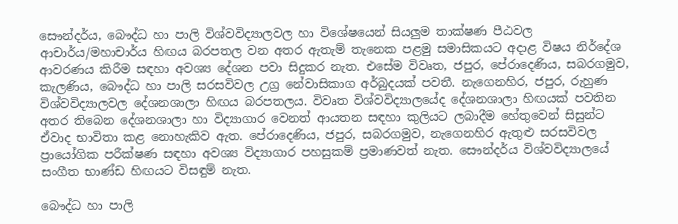සෞන්දර්ය, බෞද්ධ හා පාලි විශ්වවිද්‍යාලවල හා විශේෂයෙන් සියලුම තාක්ෂණ පීඨවල ආචාර්ය/මහාචාර්ය හිඟය බරපතල වන අතර ඇතැම් තැනෙක පළමු සමාසිකයට අදාළ විෂය නිර්දේශ ආවරණය කිරීම සඳහා අවශ්‍ය දේශන පවා සිදුකර නැත. එසේම විවෘත, ජපුර, පේරාදෙණිය, සබරගමුව, කැලණිය, බෞද්ධ හා පාලි සරසවිවල උග්‍ර නේවාසිකාග අර්බුදයක් පවතී. නැගෙනහිර, ජපුර, රුහුණ විශ්වවිද්‍යාලවල දේශනශාලා හිඟය බරපතලය. විවෘත විශ්වවිද්‍යාලයේද දේශනශාලා හිඟයක් පවතින අතර තිබෙන දේශනශාලා හා විද්‍යාගාර වෙනත් ආයතන සඳහා කුලියට ලබාදීම හේතුවෙන් සිසුන්ට ඒවාද භාවිතා කළ නොහැකිව ඇත. පේරාදෙණිය, ජපුර, සබරගමුව, නැගෙනහිර ඇතුළු සරසවිවල ප්‍රායෝගික පරීක්ෂණ සඳහා අවශ්‍ය විද්‍යාගාර පහසුකම් ප්‍රමාණවත් නැත. සෞන්දර්ය විශ්වවිද්‍යාලයේ සංගීත භාණ්ඩ හිඟයට විසඳුම් නැත.

බෞද්ධ හා පාලි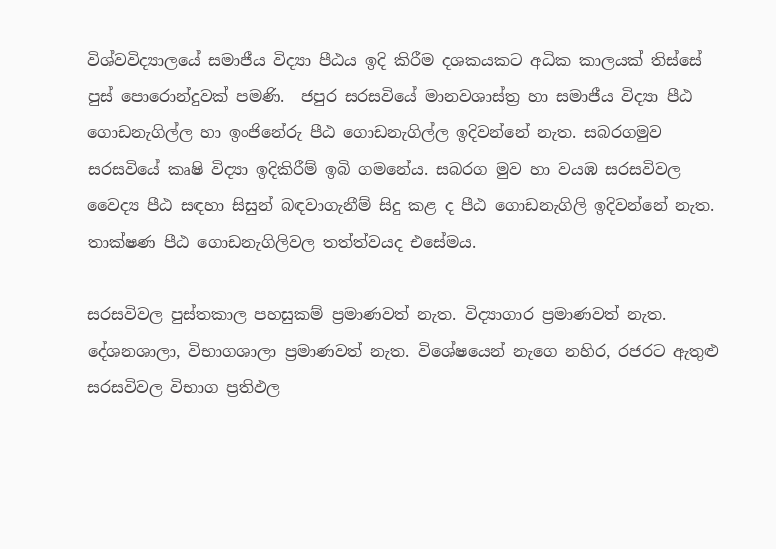විශ්වවිද්‍යාලයේ සමාජීය විද්‍යා පීඨය ඉදි කිරීම දශකයකට අධික කාලයක් තිස්සේ පුස් පොරොන්දුවක් පමණි.  ජපුර සරසවියේ මානවශාස්ත්‍ර හා සමාජීය විද්‍යා පීඨ ගොඩනැගිල්ල හා ඉංජිනේරු පීඨ ගොඩනැගිල්ල ඉදිවන්නේ නැත. සබරගමුව සරසවියේ කෘෂි විද්‍යා ඉදිකිරීම් ඉබි ගමනේය. සබරග මුව හා වයඹ සරසවිවල වෛද්‍ය පීඨ සඳහා සිසුන් බඳවාගැනීම් සිදු කළ ද පීඨ ගොඩනැගිලි ඉදිවන්නේ නැත. තාක්ෂණ පීඨ ගොඩනැගිලිවල තත්ත්වයද එසේමය.

සරසවිවල පුස්තකාල පහසුකම් ප්‍රමාණවත් නැත. විද්‍යාගාර ප්‍රමාණවත් නැත. දේශනශාලා, විභාගශාලා ප්‍රමාණවත් නැත. විශේෂයෙන් නැගෙ නහිර, රජරට ඇතුළු සරසවිවල විභාග ප්‍රතිඵල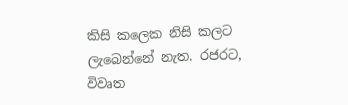කිසි කලෙක නිසි කලට ලැබෙන්නේ නැත. රජරට, විවෘත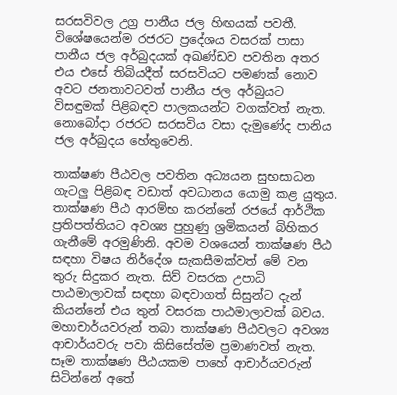සරසවිවල උග්‍ර පානීය ජල හිඟයක් පවතී. විශේෂයෙන්ම රජරට ප්‍රදේශය වසරක් පාසා පානීය ජල අර්බුදයක් අඛණ්ඩව පවතින අතර එය එසේ තිබියදීත් සරසවියට පමණක් නොව අවට ජනතාවටවත් පානීය ජල අර්බුයට විසඳුමක් පිළිබඳව පාලකයන්ට වගක්වත් නැත. නොබෝදා රජරට සරසවිය වසා දැමුණේද පානිය ජල අර්බුදය හේතුවෙනි.

තාක්ෂණ පීඨවල පවතින අධ්‍යයන සුභසාධන ගැටලු පිළිබඳ වඩාත් අවධානය යොමු කළ යුතුය. තාක්ෂණ පීඨ ආරම්භ කරන්නේ රජයේ ආර්ථික ප්‍රතිපත්තියට අවශ්‍ය පුහුණු ශ්‍රමිකයන් බිහිකර ගැනීමේ අරමුණිනි. අවම වශයෙන් තාක්ෂණ පීඨ සඳහා විෂය නිර්දේශ සැකසීමක්වත් මේ වන තුරු සිදුකර නැත. සිව් වසරක උපාධි පාඨමාලාවක් සඳහා බඳවාගත් සිසුන්ට දැන් කියන්නේ එය තුන් වසරක පාඨමාලාවක් බවය. මහාචාර්යවරුන් තබා තාක්ෂණ පීඨවලට අවශ්‍ය ආචාර්යවරු පවා කිසිසේත්ම ප්‍රමාණවත් නැත. සෑම තාක්ෂණ පීඨයකම පාහේ ආචාර්යවරුන් සිටින්නේ අතේ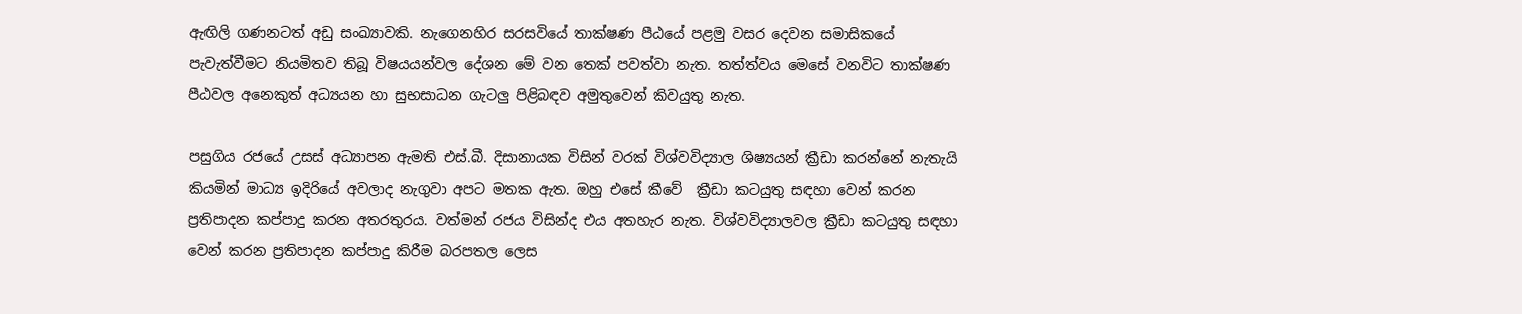ඇඟිලි ගණනටත් අඩු සංඛ්‍යාවකි. නැගෙනහිර සරසවියේ තාක්ෂණ පීඨයේ පළමු වසර දෙවන සමාසිකයේ පැවැත්වීමට නියමිතව තිබූ විෂයයන්වල දේශන මේ වන තෙක් පවත්වා නැත. තත්ත්වය මෙසේ වනවිට තාක්ෂණ පීඨවල අනෙකුත් අධ්‍යයන හා සුභසාධන ගැටලු පිළිබඳව අමුතුවෙන් කිවයුතු නැත.

පසුගිය රජයේ උසස් අධ්‍යාපන ඇමති එස්.බී. දිසානායක විසින් වරක් විශ්වවිද්‍යාල ශිෂ්‍යයන් ක්‍රීඩා කරන්නේ නැතැයි කියමින් මාධ්‍ය ඉදිරියේ අවලාද නැගුවා අපට මතක ඇත. ඔහු එසේ කීවේ  ක්‍රීඩා කටයුතු සඳහා වෙන් කරන ප්‍රතිපාදන කප්පාදු කරන අතරතුරය. වත්මන් රජය විසින්ද එය අතහැර නැත. විශ්වවිද්‍යාලවල ක්‍රීඩා කටයුතු සඳහා වෙන් කරන ප්‍රතිපාදන කප්පාදු කිරීම බරපතල ලෙස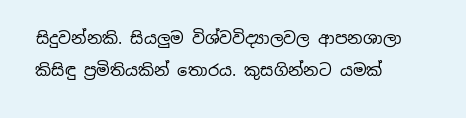සිදුවන්නකි. සියලුම විශ්වවිද්‍යාලවල ආපනශාලා කිසිඳු ප්‍රමිතියකින් තොරය. කුසගින්නට යමක්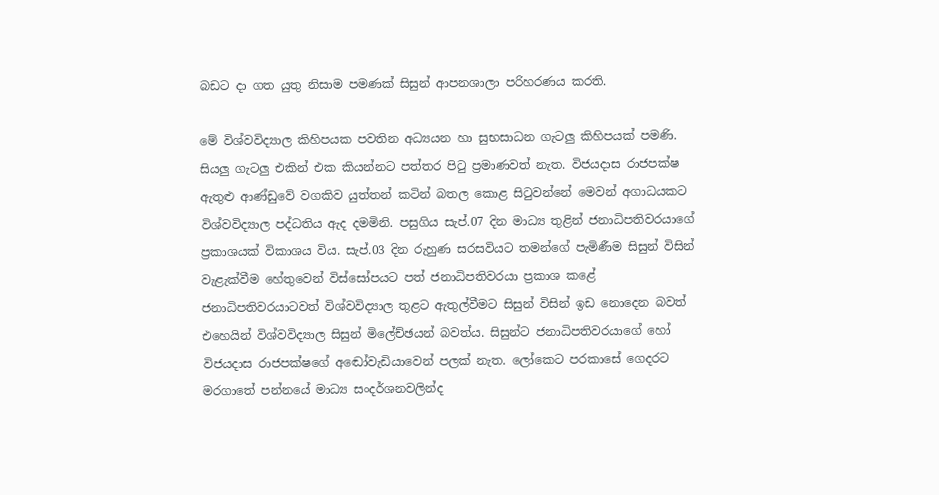බඩට දා ගත යුතු නිසාම පමණක් සිසුන් ආපනශාලා පරිහරණය කරති.

මේ විශ්වවිද්‍යාල කිහිපයක පවතින අධ්‍යයන හා සුභසාධන ගැටලු කිහිපයක් පමණි. සියලු ගැටලු එකින් එක කියන්නට පත්තර පිටු ප්‍රමාණවත් නැත. විජයදාස රාජපක්ෂ ඇතුළු ආණ්ඩුවේ වගකිව යුත්තන් කටින් බතල කොළ සිටුවන්නේ මෙවන් අගාධයකට විශ්වවිද්‍යාල පද්ධතිය ඇද දමමිනි. පසුගිය සැප්.07 දින මාධ්‍ය තුළින් ජනාධිපතිවරයාගේ ප්‍රකාශයක් විකාශය විය. සැප්.03 දින රුහුණ සරසවියට තමන්ගේ පැමිණීම සිසුන් විසින් වැළැක්වීම හේතුවෙන් විස්සෝපයට පත් ජනාධිපතිවරයා ප්‍රකාශ කළේ ජනාධිපතිවරයාටවත් විශ්වවිද්‍යාල තුළට ඇතුල්වීමට සිසුන් විසින් ඉඩ නොදෙන බවත් එහෙයින් විශ්වවිද්‍යාල සිසුන් මිලේච්ඡයන් බවත්ය. සිසුන්ට ජනාධිපතිවරයාගේ හෝ විජයදාස රාජපක්ෂගේ අඬෝවැඩියාවෙන් පලක් නැත. ලෝකෙට පරකාසේ ගෙදරට මරගාතේ පන්නයේ මාධ්‍ය සංදර්ශනවලින්ද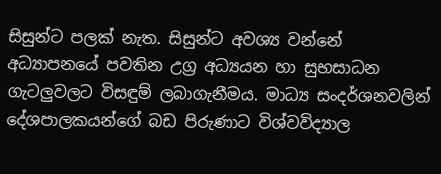සිසුන්ට පලක් නැත. සිසුන්ට අවශ්‍ය වන්නේ අධ්‍යාපනයේ පවතින උග්‍ර අධ්‍යයන හා සුභසාධන ගැටලුවලට විසඳුම් ලබාගැනීමය. මාධ්‍ය සංදර්ශනවලින් දේශපාලකයන්ගේ බඩ පිරුණාට විශ්වවිද්‍යාල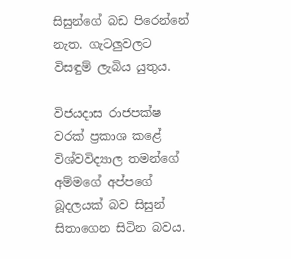සිසුන්ගේ බඩ පිරෙන්නේ නැත. ගැටලුවලට විසඳුම් ලැබිය යුතුය.

විජයදාස රාජපක්ෂ වරක් ප්‍රකාශ කළේ විශ්වවිද්‍යාල තමන්ගේ අම්මගේ අප්පගේ බූදලයක් බව සිසුන් සිතාගෙන සිටින බවය.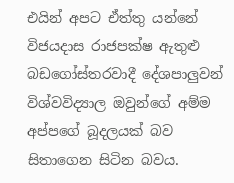එයින් අපට ඒත්තු යන්නේ විජයදාස රාජපක්ෂ ඇතුළු බඩගෝස්තරවාදී දේශපාලුවන් විශ්වවිද්‍යාල ඔවුන්ගේ අම්ම අප්පගේ බූදලයක් බව සිතාගෙන සිටින බවය.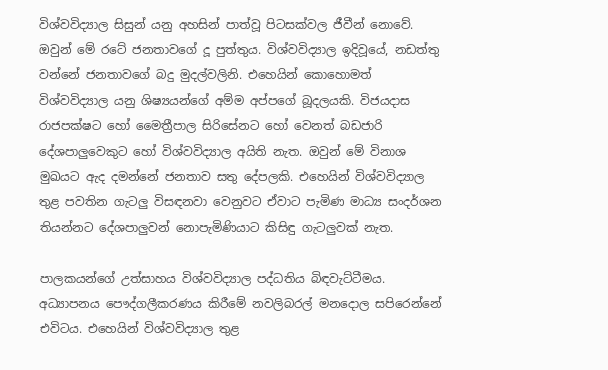විශ්වවිද්‍යාල සිසුන් යනු අහසින් පාත්වූ පිටසක්වල ජීවීන් නොවේ. ඔවුන් මේ රටේ ජනතාවගේ දූ පුත්තුය. විශ්වවිද්‍යාල ඉදිවූයේ, නඩත්තු වන්නේ ජනතාවගේ බදු මුදල්වලිනි. එහෙයින් කොහොමත් විශ්වවිද්‍යාල යනු ශිෂ්‍යයන්ගේ අම්ම අප්පගේ බූදලයකි. විජයදාස රාජපක්ෂට හෝ මෛත්‍රීපාල සිරිසේනට හෝ වෙනත් බඩජාරි දේශපාලුවෙකුට හෝ විශ්වවිද්‍යාල අයිති නැත. ඔවුන් මේ විනාශ මුඛයට ඇද දමන්නේ ජනතාව සතු දේපලකි. එහෙයින් විශ්වවිද්‍යාල තුළ පවතින ගැටලු විසඳනවා වෙනුවට ඒවාට පැමිණ මාධ්‍ය සංදර්ශන තියන්නට දේශපාලුවන් නොපැමිණියාට කිසිඳු ගැටලුවක් නැත.

පාලකයන්ගේ උත්සාහය විශ්වවිද්‍යාල පද්ධතිය බිඳවැට්ටීමය. අධ්‍යාපනය පෞද්ගලීකරණය කිරීමේ නවලිබරල් මනදොල සපිරෙන්නේ එවිටය. එහෙයින් විශ්වවිද්‍යාල තුළ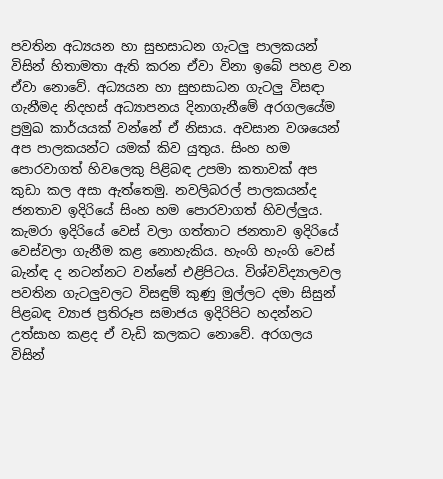පවතින අධ්‍යයන හා සුභසාධන ගැටලු පාලකයන් විසින් හිතාමතා ඇති කරන ඒවා විනා ඉබේ පහළ වන ඒවා නොවේ. අධ්‍යයන හා සුභසාධන ගැටලු විසඳා ගැනීමද නිදහස් අධ්‍යාපනය දිනාගැනීමේ අරගලයේම ප්‍රමුඛ කාර්යයක් වන්නේ ඒ නිසාය. අවසාන වශයෙන් අප පාලකයන්ට යමක් කිව යුතුය. සිංහ හම පොරවාගත් හිවලෙකු පිළිබඳ උපමා කතාවක් අප කුඩා කල අසා ඇත්තෙමු. නවලිබරල් පාලකයන්ද ජනතාව ඉදිරියේ සිංහ හම පොරවාගත් හිවල්ලුය. කැමරා ඉදිරියේ වෙස් වලා ගත්තාට ජනතාව ඉදිරියේ වෙස්වලා ගැනීම කළ නොහැකිය. හැංගි හැංගි වෙස් බැන්ඳ ද නටන්නට වන්නේ එළිපිටය. විශ්වවිද්‍යාලවල පවතින ගැටලුවලට විසඳුම් කුණු මුල්ලට දමා සිසුන් පිළබඳ ව්‍යාජ ප්‍රතිරූප සමාජය ඉදිරිපිට හදන්නට උත්සාහ කළද ඒ වැඩි කලකට නොවේ. අරගලය විසින්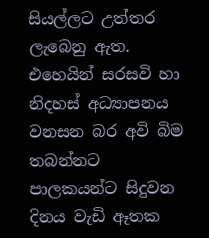සියල්ලට උත්තර ලැබෙනු ඇත. එහෙයින් සරසවි හා නිදහස් අධ්‍යාපනය වනසන බර අවි බිම තබන්නට පාලකයන්ට සිදුවන දිනය වැඩි ඈතක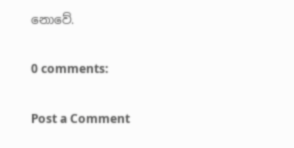නොවේ.

0 comments:

Post a Comment